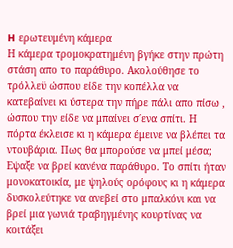H ερωτευμένη κάμερα
Η κάμερα τρομοκρατημένη βγήκε στην πρώτη στάση απο το παράθυρο. Ακολούθησε το τρόλλεϋ ώσπου είδε την κοπέλλα να κατεβαίνει κι ύστερα την πήρε πάλι απο πίσω , ώσπου την είδε να μπαίνει σ΄ενα σπίτι. Η πόρτα έκλεισε κι η κάμερα έμεινε να βλέπει τα ντουβάρια. Πως θα μπορούσε να μπεί μέσα; Εψαξε να βρεί κανένα παράθυρο. Το σπίτι ήταν μονοκατοικία, με ψηλούς ορόφους κι η κάμερα δυσκολεύτηκε να ανεβεί στο μπαλκόνι και να βρεί μια γωνιά τραβηγμένης κουρτίνας να κοιτάξει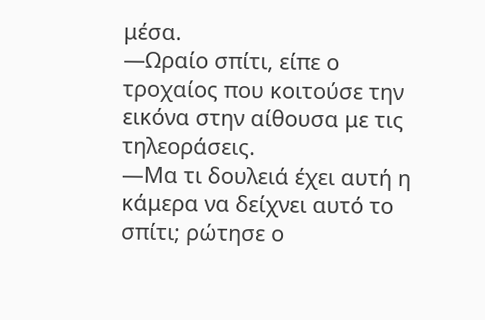μέσα.
—Ωραίο σπίτι, είπε ο τροχαίος που κοιτούσε την εικόνα στην αίθουσα με τις τηλεοράσεις.
—Μα τι δουλειά έχει αυτή η κάμερα να δείχνει αυτό το σπίτι; ρώτησε ο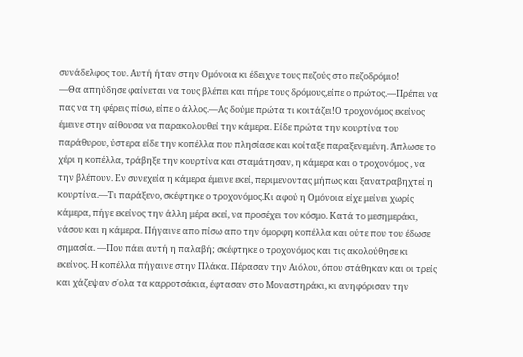συνάδελφος του. Αυτή ήταν στην Ομόνοια κι έδειχνε τους πεζούς στο πεζοδρόμιο!
—Θα απηύδησε φαίνεται να τους βλέπει και πήρε τους δρόμους,είπε ο πρώτος.—Πρέπει να πας να τη φέρεις πίσω, είπε ο άλλος.—Ας δούμε πρώτα τι κοιτάζει!Ο τροχονόμος εκείνος έμεινε στην αίθουσα να παρακολουθεί την κάμερα. Είδε πρώτα την κουρτίνα του παράθυρου, ύστερα είδε την κοπέλλα που πλησίασε και κοίταξε παραξενεμένη. Άπλωσε το χέρι η κοπέλλα, τράβηξε την κουρτίνα και σταμάτησαν, η κάμερα και ο τροχονόμος , να την βλέπουν. Εν συνεχεία η κάμερα έμεινε εκεί, περιμενοντας μήπως και ξανατραβηχτεί η κουρτίνα.—Τι παράξενο, σκέφτηκε ο τροχονόμος.Κι αφού η Ομόνοια είχε μείνει χωρίς κάμερα, πήγε εκείνος την άλλη μέρα εκεί, να προσέχει τον κόσμο. Κατά το μεσημεράκι, νάσου και η κάμερα. Πήγαινε απο πίσω απο την όμορφη κοπέλλα και ούτε που του έδωσε σημασία. —Που πάει αυτή η παλαβή; σκέφτηκε ο τροχονόμος και τις ακολούθησε κι εκείνος. Η κοπέλλα πήγαινε στην Πλάκα. Πέρασαν την Αιόλου, όπου στάθηκαν και οι τρείς και χάζεψαν σ΄ολα τα καρροτσάκια, έφτασαν στο Μοναστηράκι, κι ανηφόρισαν την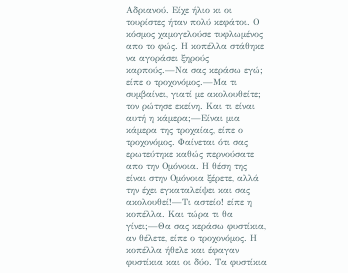Αδριανού. Είχε ήλιο κι οι τουρίστες ήταν πολύ κεφάτοι. Ο κόσμος χαμογελούσε τυφλωμένος απο το φώς. Η κοπέλλα στάθηκε να αγοράσει ξηρούς καρπούς.—Να σας κεράσω εγώ; είπε ο τροχονόμος.—Μα τι συμβαίνει, γιατί με ακολουθείτε; τον ρώτησε εκείνη. Και τι είναι αυτή η κάμερα;—Είναι μια κάμερα της τροχαίας, είπε ο τροχονόμος. Φαίνεται ότι σας ερωτεύτηκε καθώς περνούσατε απο την Ομόνοια. Η θέση της είναι στην Ομόνοια ξέρετε, αλλά την έχει εγκαταλείψει και σας ακολουθεί!—Τι αστείο! είπε η κοπέλλα. Και τώρα τι θα γίνει;—Θα σας κεράσω φυστίκια, αν θέλετε, είπε ο τροχονόμος. Η κοπέλλα ήθελε και έφαγαν φυστίκια και οι δύο. Τα φυστίκια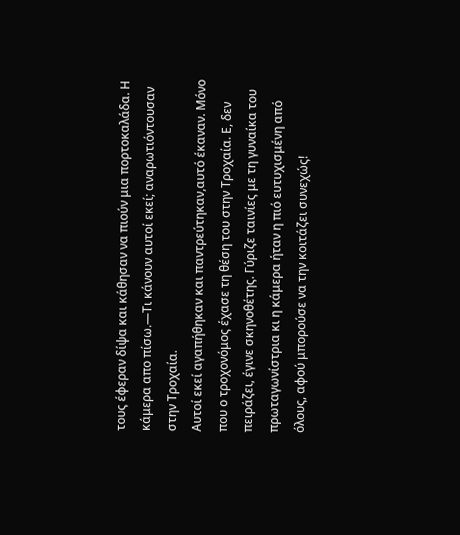τους έφεραν δίψα και κάθησαν να πιούν μια πορτοκαλάδα. Η κάμερα απο πίσω.—Τι κάνουν αυτοί εκεί; αναρωτιόντουσαν στην Τροχαία.
Αυτοί εκεί αγαπήθηκαν και παντρεύτηκαν,αυτό έκαναν. Μόνο που ο τροχονόμος έχασε τη θέση του στην Τροχαία. Ε, δεν πειράζει, έγινε σκηνοθέτης. Γύριζε ταινίες με τη γυναίκα του πρωταγωνίστρια κι η κάμερα ήταν η πιό ευτυχισμένη από όλους, αφού μπορούσε να την κοιτάζει συνεχώς!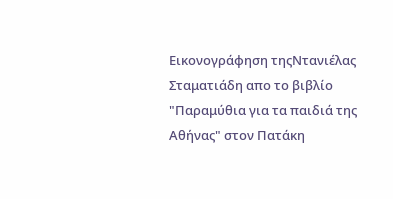Εικονογράφηση τηςΝτανιέλας Σταματιάδη απο το βιβλίο "Παραμύθια για τα παιδιά της Αθήνας" στον Πατάκη